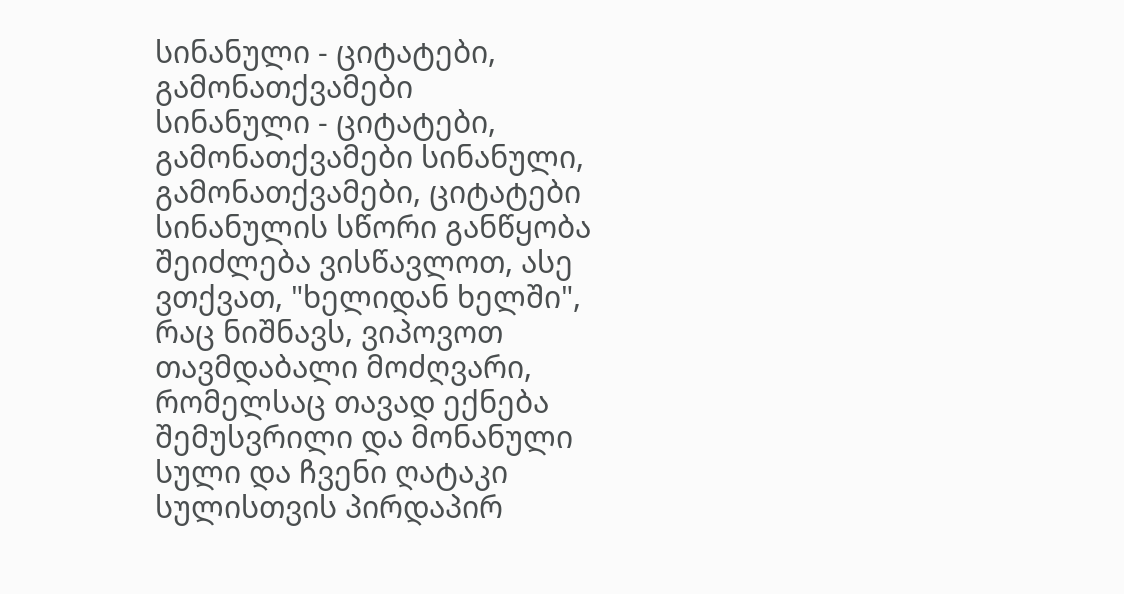სინანული - ციტატები, გამონათქვამები
სინანული - ციტატები, გამონათქვამები სინანული, გამონათქვამები, ციტატები
სინანულის სწორი განწყობა შეიძლება ვისწავლოთ, ასე ვთქვათ, "ხელიდან ხელში", რაც ნიშნავს, ვიპოვოთ თავმდაბალი მოძღვარი, რომელსაც თავად ექნება შემუსვრილი და მონანული სული და ჩვენი ღატაკი სულისთვის პირდაპირ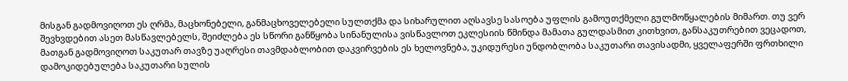მისგან გადმოვიღოთ ეს ღრმა, მაცხონებელი, განმაცხოველებელი სულთქმა და სიხარულით აღსავსე სასოება უფლის გამოუთქმელი გულმოწყალების მიმართ. თუ ვერ შევხვდებით ასეთ მასწავლებელს, შეიძლება ეს სწორი განწყობა სინანულისა ვისწავლოთ ეკლესიის წმინდა მამათა გულდასმით კითხვით, განსაკუთრებით ვეცადოთ, მათგან გადმოვიღოთ საკუთარ თავზე უაღრესი თავმდაბლობით დაკვირვების ეს ხელოვნება, უკიდურესი უნდობლობა საკუთარი თავისადმი, ყველაფერში ფრთხილი დამოკიდებულება საკუთარი სულის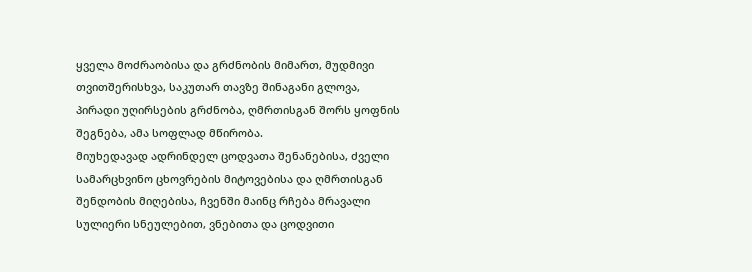ყველა მოძრაობისა და გრძნობის მიმართ, მუდმივი თვითშერისხვა, საკუთარ თავზე შინაგანი გლოვა, პირადი უღირსების გრძნობა, ღმრთისგან შორს ყოფნის შეგნება, ამა სოფლად მწირობა.
მიუხედავად ადრინდელ ცოდვათა შენანებისა, ძველი სამარცხვინო ცხოვრების მიტოვებისა და ღმრთისგან შენდობის მიღებისა, ჩვენში მაინც რჩება მრავალი სულიერი სნეულებით, ვნებითა და ცოდვითი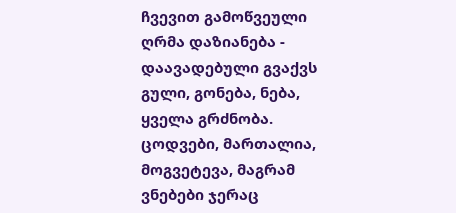ჩვევით გამოწვეული ღრმა დაზიანება - დაავადებული გვაქვს გული, გონება, ნება, ყველა გრძნობა. ცოდვები, მართალია, მოგვეტევა, მაგრამ ვნებები ჯერაც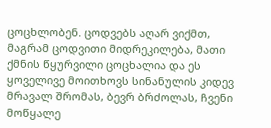ცოცხლობენ. ცოდვებს აღარ ვიქმთ, მაგრამ ცოდვითი მიდრეკილება, მათი ქმნის წყურვილი ცოცხალია და ეს ყოველივე მოითხოვს სინანულის კიდევ მრავალ შრომას, ბევრ ბრძოლას, ჩვენი მოწყალე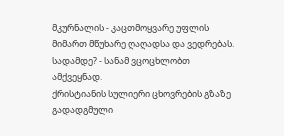მკურნალის - კაცთმოყვარე უფლის მიმართ მწუხარე ღაღადსა და ვედრებას. სადამდე? - სანამ ვცოცხლობთ ამქვეყნად.
ქრისტიანის სულიერი ცხოვრების გზაზე გადადგმული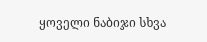ყოველი ნაბიჯი სხვა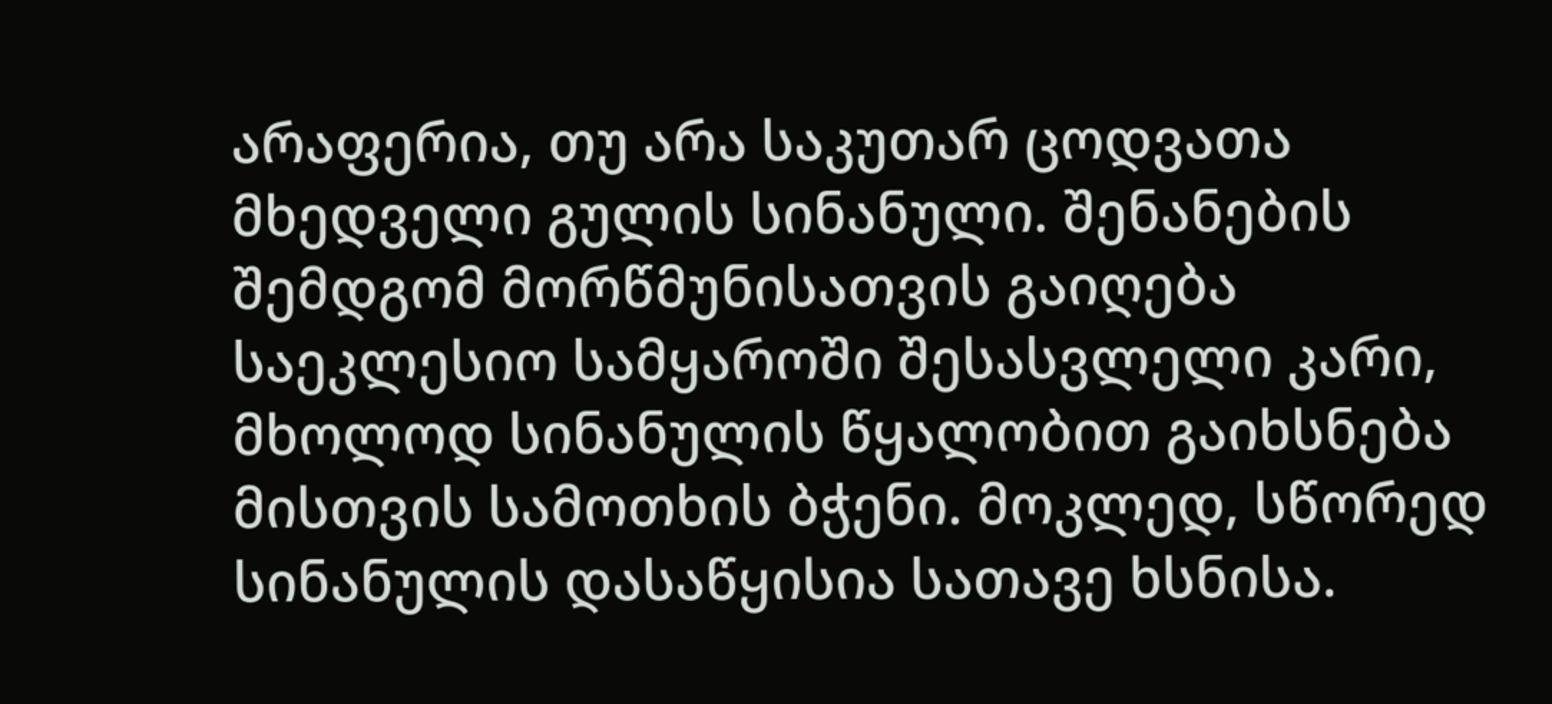არაფერია, თუ არა საკუთარ ცოდვათა მხედველი გულის სინანული. შენანების შემდგომ მორწმუნისათვის გაიღება საეკლესიო სამყაროში შესასვლელი კარი, მხოლოდ სინანულის წყალობით გაიხსნება მისთვის სამოთხის ბჭენი. მოკლედ, სწორედ სინანულის დასაწყისია სათავე ხსნისა.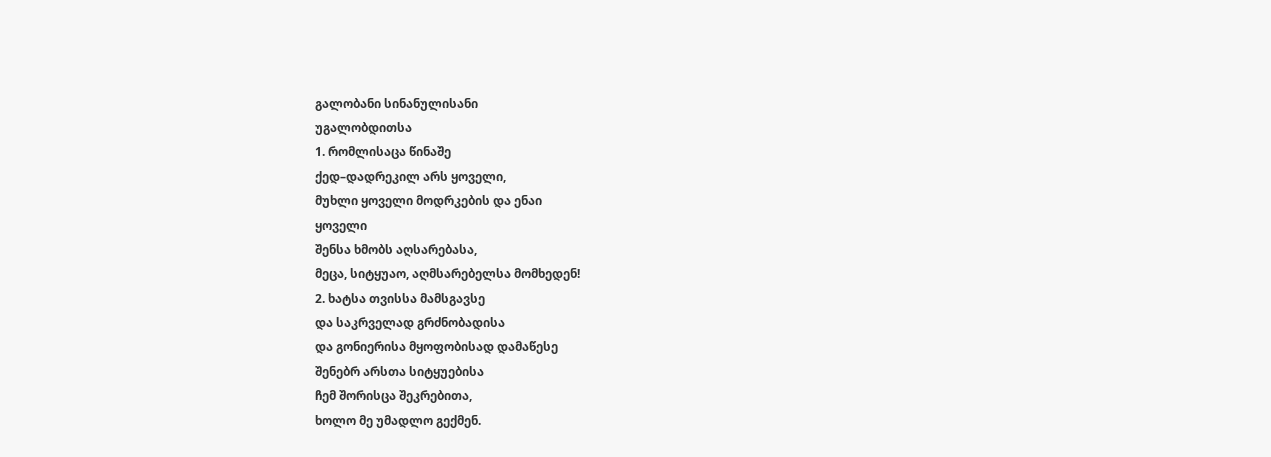გალობანი სინანულისანი
უგალობდითსა
1. რომლისაცა წინაშე
ქედ–დადრეკილ არს ყოველი,
მუხლი ყოველი მოდრკების და ენაი
ყოველი
შენსა ხმობს აღსარებასა,
მეცა, სიტყუაო, აღმსარებელსა მომხედენ!
2. ხატსა თვისსა მამსგავსე
და საკრველად გრძნობადისა
და გონიერისა მყოფობისად დამაწესე
შენებრ არსთა სიტყუებისა
ჩემ შორისცა შეკრებითა,
ხოლო მე უმადლო გექმენ.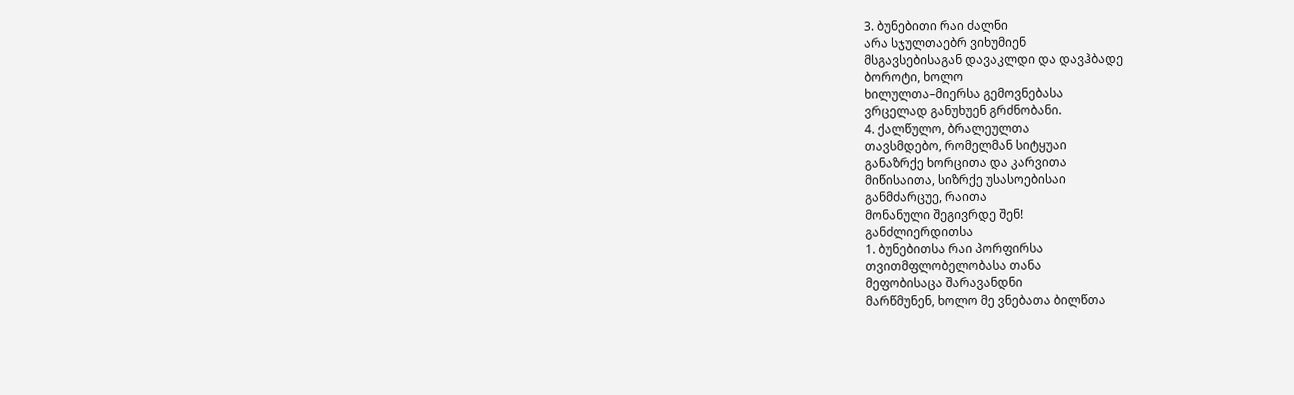3. ბუნებითი რაი ძალნი
არა სჯულთაებრ ვიხუმიენ
მსგავსებისაგან დავაკლდი და დავჰბადე
ბოროტი, ხოლო
ხილულთა–მიერსა გემოვნებასა
ვრცელად განუხუენ გრძნობანი.
4. ქალწულო, ბრალეულთა
თავსმდებო, რომელმან სიტყუაი
განაზრქე ხორცითა და კარვითა
მიწისაითა, სიზრქე უსასოებისაი
განმძარცუე, რაითა
მონანული შეგივრდე შენ!
განძლიერდითსა
1. ბუნებითსა რაი პორფირსა
თვითმფლობელობასა თანა
მეფობისაცა შარავანდნი
მარწმუნენ, ხოლო მე ვნებათა ბილწთა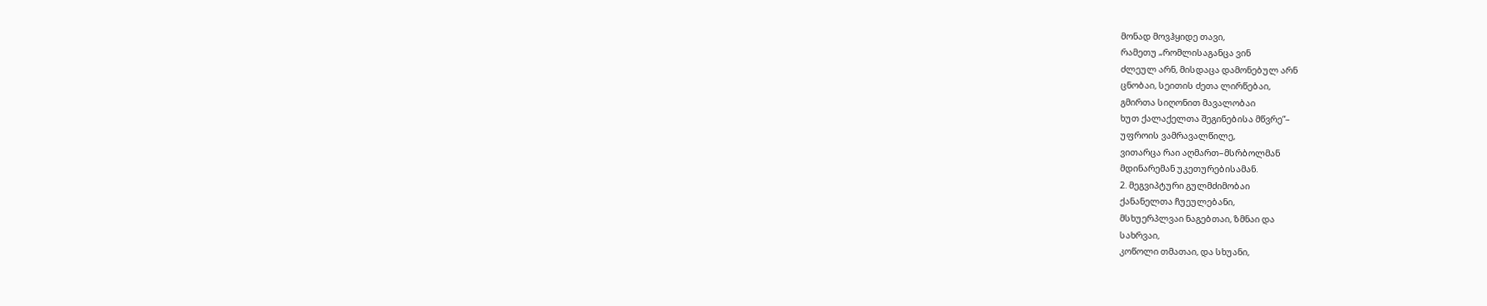მონად მოვჰყიდე თავი,
რამეთუ „რომლისაგანცა ვინ
ძლეულ არნ, მისდაცა დამონებულ არნ
ცნობაი, სეითის ძეთა ლირწებაი,
გმირთა სიღონით მავალობაი
ხუთ ქალაქელთა შეგინებისა მწვრე“–
უფროის ვამრავალწილე,
ვითარცა რაი აღმართ–მსრბოლმან
მდინარემან უკეთურებისამან.
2. მეგვიპტური გულმძიმობაი
ქანანელთა ჩუეულებანი,
მსხუერპლვაი ნაგებთაი, ზმნაი და
სახრვაი,
კოწოლი თმათაი, და სხუანი,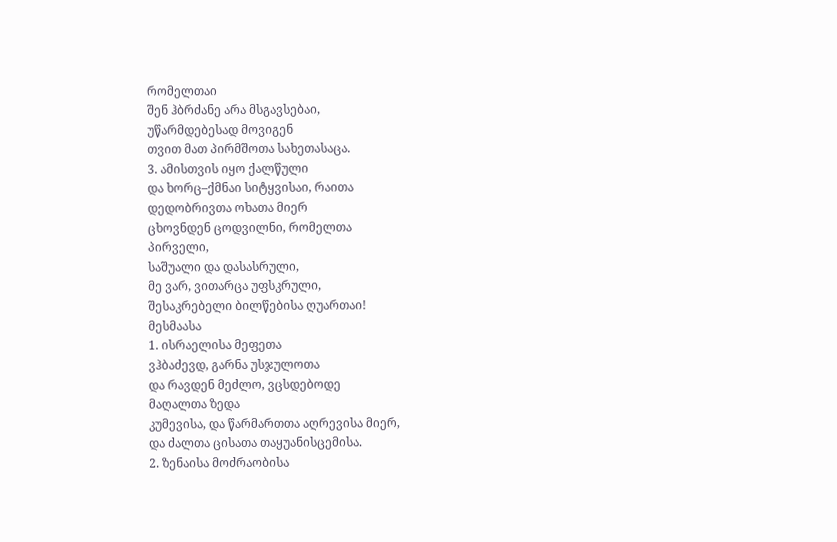რომელთაი
შენ ჰბრძანე არა მსგავსებაი,
უწარმდებესად მოვიგენ
თვით მათ პირმშოთა სახეთასაცა.
3. ამისთვის იყო ქალწული
და ხორც–ქმნაი სიტყვისაი, რაითა
დედობრივთა ოხათა მიერ
ცხოვნდენ ცოდვილნი, რომელთა
პირველი,
საშუალი და დასასრული,
მე ვარ, ვითარცა უფსკრული,
შესაკრებელი ბილწებისა ღუართაი!
მესმაასა
1. ისრაელისა მეფეთა
ვჰბაძევდ, გარნა უსჯულოთა
და რავდენ მეძლო, ვცსდებოდე
მაღალთა ზედა
კუმევისა, და წარმართთა აღრევისა მიერ,
და ძალთა ცისათა თაყუანისცემისა.
2. ზენაისა მოძრაობისა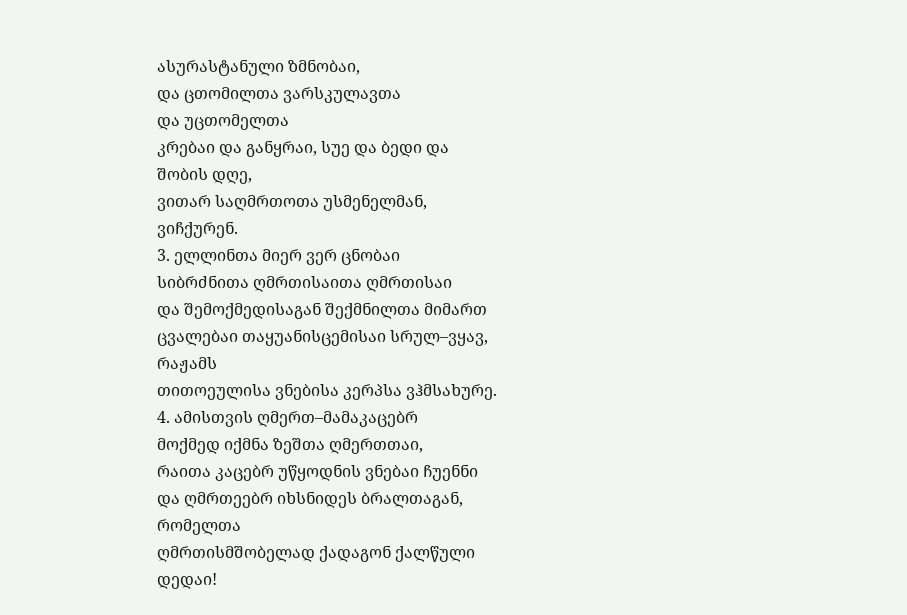ასურასტანული ზმნობაი,
და ცთომილთა ვარსკულავთა
და უცთომელთა
კრებაი და განყრაი, სუე და ბედი და
შობის დღე,
ვითარ საღმრთოთა უსმენელმან,
ვიჩქურენ.
3. ელლინთა მიერ ვერ ცნობაი
სიბრძნითა ღმრთისაითა ღმრთისაი
და შემოქმედისაგან შექმნილთა მიმართ
ცვალებაი თაყუანისცემისაი სრულ–ვყავ,
რაჟამს
თითოეულისა ვნებისა კერპსა ვჰმსახურე.
4. ამისთვის ღმერთ–მამაკაცებრ
მოქმედ იქმნა ზეშთა ღმერთთაი,
რაითა კაცებრ უწყოდნის ვნებაი ჩუენნი
და ღმრთეებრ იხსნიდეს ბრალთაგან,
რომელთა
ღმრთისმშობელად ქადაგონ ქალწული
დედაი!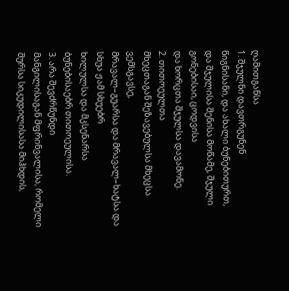ღამითგანსა
1. შჯულნი დავთრგუნენ
წიგნისანი, და ახალი ბუნებითურთ,
და შჯულისა შენისა მოწამე, შჯული
გონებისაი, ცოდვისა
და ხორცთა შჯულსა დავამონე.
2. თითოეულთა
მხეცთაგან შეზავებულსა მხეცსა
ვემსგავსე,
მრავალ–გუარსა და მრავალ–ხატსა და
სხუა ჟამ სხუებრ
ხილულსა და მკსენარსა
ბუნებისაებრ თითოეულისა.
3. არა შევძრწუნდი
მანგილისაგან მფრინვალისა, რომელი
შურსა სიკუდილისასა მიჰხდის,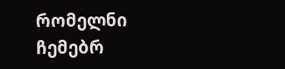რომელნი
ჩემებრ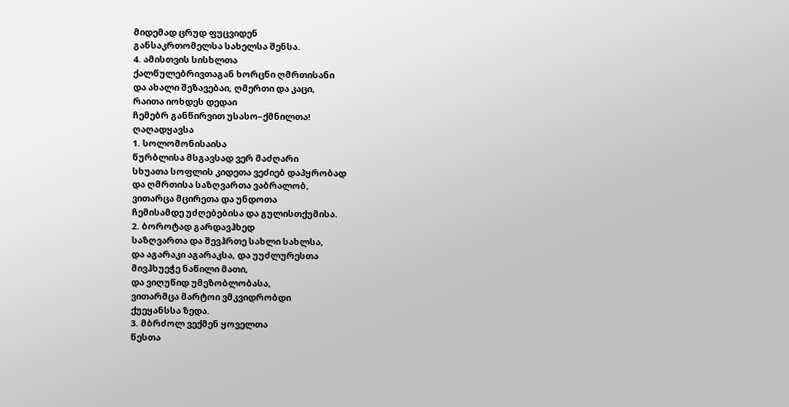მიდემად ცრუდ ფუცვიდენ
განსაკრთომელსა სახელსა შენსა.
4. ამისთვის სისხლთა
ქალწულებრივთაგან ხორცნი ღმრთისანი
და ახალი შეზავებაი, ღმერთი და კაცი,
რაითა იოხდეს დედაი
ჩემებრ განწირვით უსასო–ქმნილთა!
ღაღადყავსა
1. სოლომონისაისა
წურბლისა მსგავსად ვერ მაძღარი
სხუათა სოფლის კიდეთა ვეძიებ დაპყრობად
და ღმრთისა საზღვართა ვაბრალობ,
ვითარცა მცირეთა და უნდოთა
ჩემისამდე უძღებებისა და გულისთქუმისა.
2. ბოროტად გარდავჰხედ
საზღვართა და შევჰრთე სახლი სახლსა,
და აგარაკი აგარაკსა, და უუძლურესთა
მივჰხუეჭე ნაწილი მათი,
და ვიღუწიდ უმეზობლობასა,
ვითარმცა მარტოი ვმკვიდრობდი
ქუეყანსსა ზედა.
3. მბრძოლ ვექმენ ყოველთა
წესთა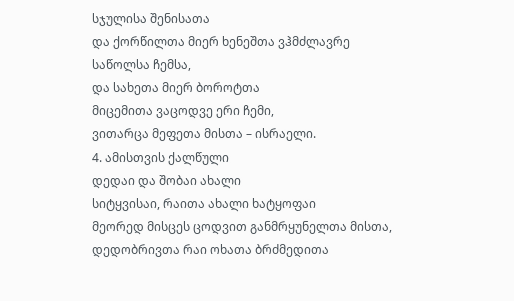სჯულისა შენისათა
და ქორწილთა მიერ ხენეშთა ვჰმძლავრე
საწოლსა ჩემსა,
და სახეთა მიერ ბოროტთა
მიცემითა ვაცოდვე ერი ჩემი,
ვითარცა მეფეთა მისთა – ისრაელი.
4. ამისთვის ქალწული
დედაი და შობაი ახალი
სიტყვისაი, რაითა ახალი ხატყოფაი
მეორედ მისცეს ცოდვით განმრყუნელთა მისთა,
დედობრივთა რაი ოხათა ბრძმედითა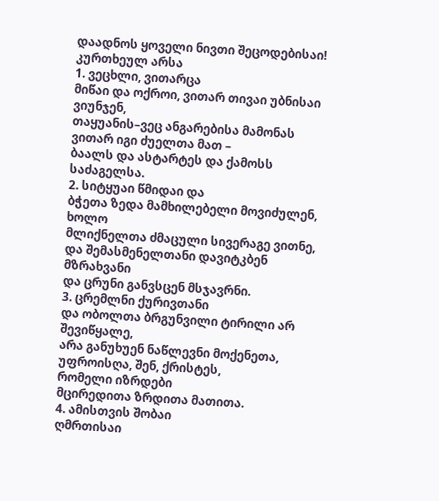დაადნოს ყოველი ნივთი შეცოდებისაი!
კურთხეულ არსა
1. ვეცხლი, ვითარცა
მიწაი და ოქროი, ვითარ თივაი უბნისაი ვიუნჯენ,
თაყუანის–ვეც ანგარებისა მამონას
ვითარ იგი ძუელთა მათ –
ბაალს და ასტარტეს და ქამოსს
საძაგელსა.
2. სიტყუაი წმიდაი და
ბჭეთა ზედა მამხილებელი მოვიძულენ,
ხოლო
მლიქნელთა ძმაცული სივერაგე ვითნე,
და შემასმენელთანი დავიტკბენ მზრახვანი
და ცრუნი განვსცენ მსჯავრნი.
3. ცრემლნი ქურივთანი
და ობოლთა ბრგუნვილი ტირილი არ შევიწყალე,
არა განუხუენ ნაწლევნი მოქენეთა,
უფროისღა, შენ, ქრისტეს,
რომელი იზრდები
მცირედითა ზრდითა მათითა.
4. ამისთვის შობაი
ღმრთისაი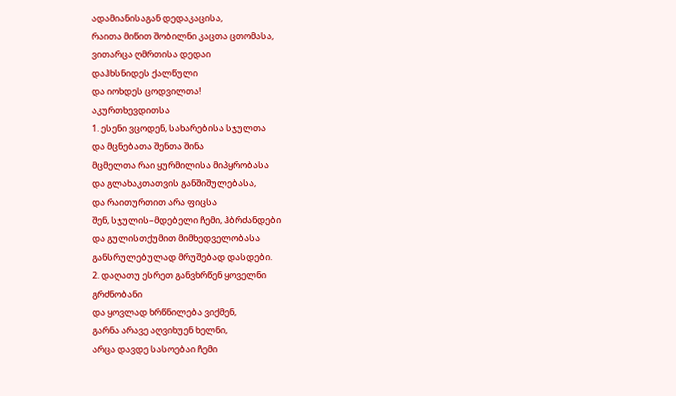ადამიანისაგან დედაკაცისა,
რაითა მიწით შობილნი კაცთა ცთომასა,
ვითარცა ღმრთისა დედაი
დაჰხსნიდეს ქალწული
და იოხდეს ცოდვილთა!
აკურთხევდითსა
1. ესენი ვცოდენ, სახარებისა სჯულთა
და მცნებათა შენთა შინა
მცმელთა რაი ყურმილისა მიპყრობასა
და გლახაკთათვის განშიშულებასა,
და რაითურთით არა ფიცსა
შენ, სჯულის–მდებელი ჩემი, ჰბრძანდები
და გულისთქუმით მიმხედველობასა
განსრულებულად მრუშებად დასდები.
2. დაღათუ ესრეთ განვხრწენ ყოველნი
გრძნობანი
და ყოვლად ხრწნილება ვიქმენ,
გარნა არავე აღვიხუენ ხელნი,
არცა დავდე სასოებაი ჩემი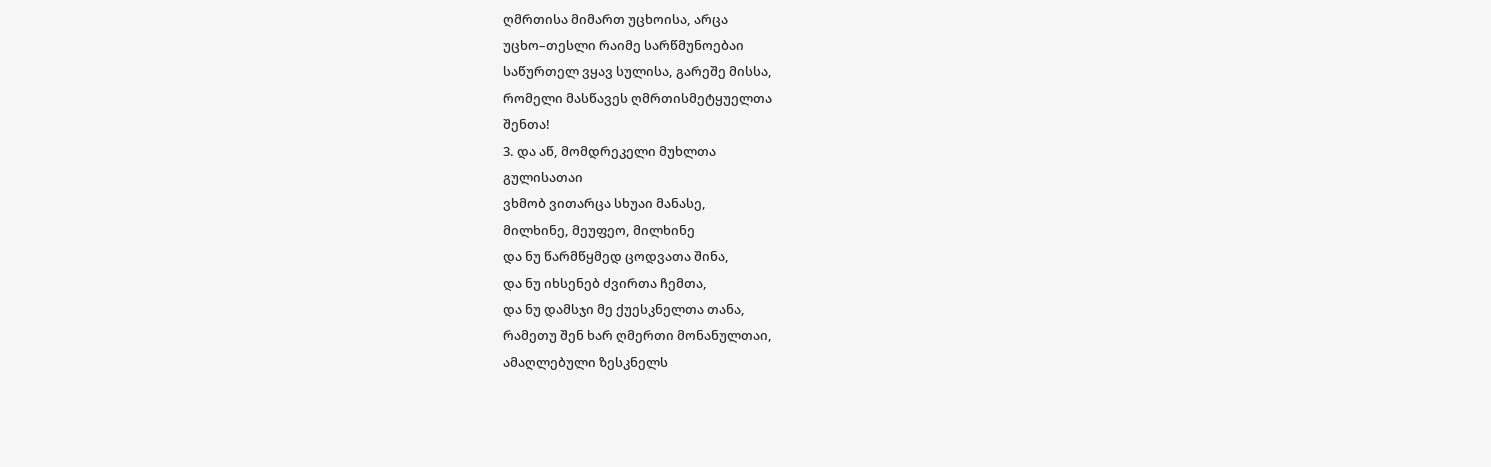ღმრთისა მიმართ უცხოისა, არცა
უცხო–თესლი რაიმე სარწმუნოებაი
საწურთელ ვყავ სულისა, გარეშე მისსა,
რომელი მასწავეს ღმრთისმეტყუელთა
შენთა!
3. და აწ, მომდრეკელი მუხლთა
გულისათაი
ვხმობ ვითარცა სხუაი მანასე,
მილხინე, მეუფეო, მილხინე
და ნუ წარმწყმედ ცოდვათა შინა,
და ნუ იხსენებ ძვირთა ჩემთა,
და ნუ დამსჯი მე ქუესკნელთა თანა,
რამეთუ შენ ხარ ღმერთი მონანულთაი,
ამაღლებული ზესკნელს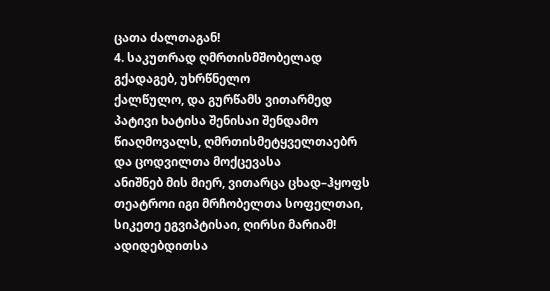ცათა ძალთაგან!
4. საკუთრად ღმრთისმშობელად
გქადაგებ, უხრწნელო
ქალწულო, და გურწამს ვითარმედ
პატივი ხატისა შენისაი შენდამო
წიაღმოვალს, ღმრთისმეტყველთაებრ
და ცოდვილთა მოქცევასა
ანიშნებ მის მიერ, ვითარცა ცხად–ჰყოფს
თეატროი იგი მრჩობელთა სოფელთაი,
სიკეთე ეგვიპტისაი, ღირსი მარიამ!
ადიდებდითსა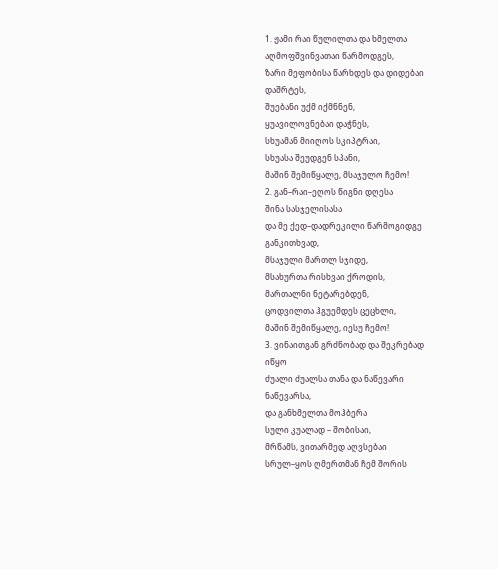1. ჟამი რაი წულილთა და ხმელთა
აღმოფშვინვათაი წარმოდგეს,
ზარი მეფობისა წარხდეს და დიდებაი
დაშრტეს,
შუებანი უქმ იქმნნენ,
ყუავილოვნებაი დაჭნეს,
სხუამან მიიღოს სკიპტრაი,
სხუასა შეუდგენ სპანი,
მაშინ შემიწყალე, მსაჯულო ჩემო!
2. გან–რაი–ეღოს წიგნი დღესა
შინა სასჯელისასა
და მე ქედ–დადრეკილი წარმოგიდგე
განკითხვად,
მსაჯული მართლ სჯიდე,
მსახურთა რისხვაი ქროდის,
მართალნი ნეტარებდენ,
ცოდვილთა ჰგუემდეს ცეცხლი,
მაშინ შემიწყალე, იესუ ჩემო!
3. ვინაითგან გრძნობად და შეკრებად
იწყო
ძუალი ძუალსა თანა და ნაწევარი
ნაწევარსა,
და განხმელთა მოჰბერა
სული კუალად – შობისაი,
მრწამს, ვითარმედ აღვსებაი
სრულ–ყოს ღმერთმან ჩემ შორის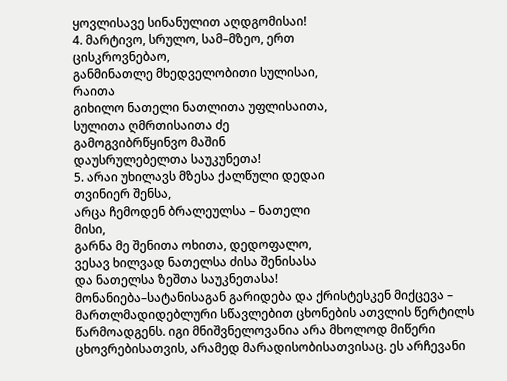ყოვლისავე სინანულით აღდგომისაი!
4. მარტივო, სრულო, სამ–მზეო, ერთ
ცისკროვნებაო,
განმინათლე მხედველობითი სულისაი,
რაითა
გიხილო ნათელი ნათლითა უფლისაითა,
სულითა ღმრთისაითა ძე
გამოგვიბრწყინვო მაშინ
დაუსრულებელთა საუკუნეთა!
5. არაი უხილავს მზესა ქალწული დედაი
თვინიერ შენსა,
არცა ჩემოდენ ბრალეულსა – ნათელი
მისი,
გარნა მე შენითა ოხითა, დედოფალო,
ვესავ ხილვად ნათელსა ძისა შენისასა
და ნათელსა ზეშთა საუკნეთასა!
მონანიება–სატანისაგან გარიდება და ქრისტესკენ მიქცევა – მართლმადიდებლური სწავლებით ცხონების ათვლის წერტილს წარმოადგენს. იგი მნიშვნელოვანია არა მხოლოდ მიწერი ცხოვრებისათვის, არამედ მარადისობისათვისაც. ეს არჩევანი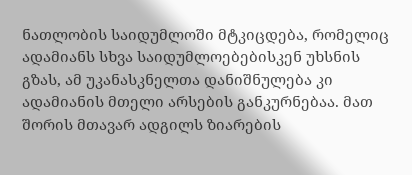ნათლობის საიდუმლოში მტკიცდება, რომელიც ადამიანს სხვა საიდუმლოებებისკენ უხსნის გზას, ამ უკანასკნელთა დანიშნულება კი ადამიანის მთელი არსების განკურნებაა. მათ შორის მთავარ ადგილს ზიარების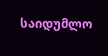საიდუმლო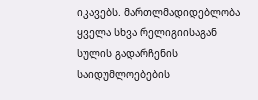იკავებს. მართლმადიდებლობა ყველა სხვა რელიგიისაგან სულის გადარჩენის საიდუმლოებების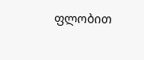ფლობით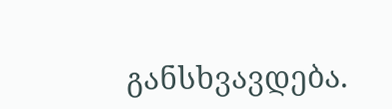განსხვავდება.